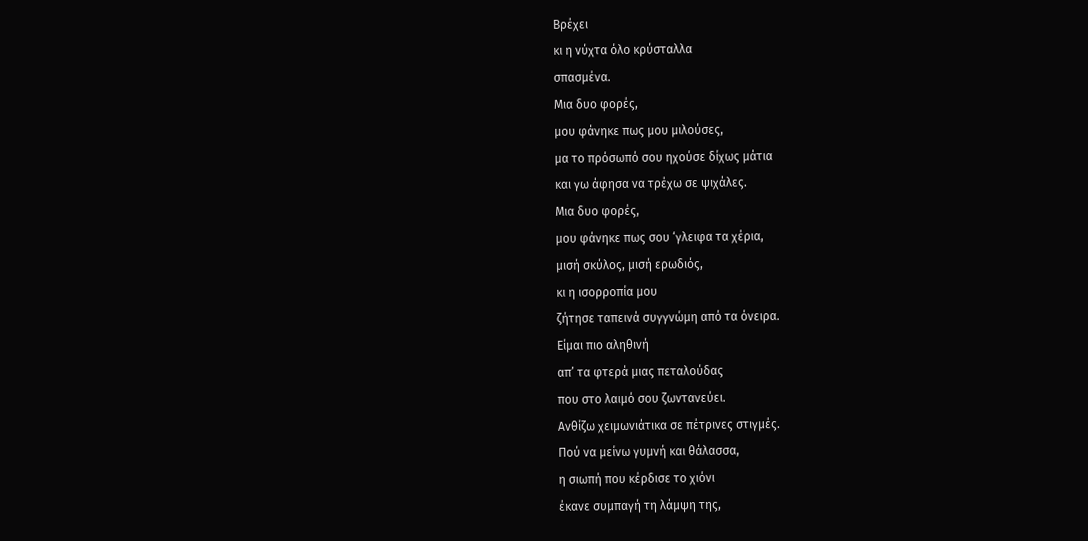Βρέχει
κι η νύχτα όλο κρύσταλλα
σπασμένα.
Μια δυο φορές,
μου φάνηκε πως μου μιλούσες,
μα το πρόσωπό σου ηχούσε δίχως μάτια
και γω άφησα να τρέχω σε ψιχάλες.
Μια δυο φορές,
μου φάνηκε πως σου ‘γλειφα τα χέρια,
μισή σκύλος, μισή ερωδιός,
κι η ισορροπία μου
ζήτησε ταπεινά συγγνώμη από τα όνειρα.
Είμαι πιο αληθινή
απ’ τα φτερά μιας πεταλούδας
που στο λαιμό σου ζωντανεύει.
Ανθίζω χειμωνιάτικα σε πέτρινες στιγμές.
Πού να μείνω γυμνή και θάλασσα,
η σιωπή που κέρδισε το χιόνι
έκανε συμπαγή τη λάμψη της,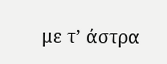με τ’ άστρα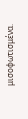μισοφωτισμένα.